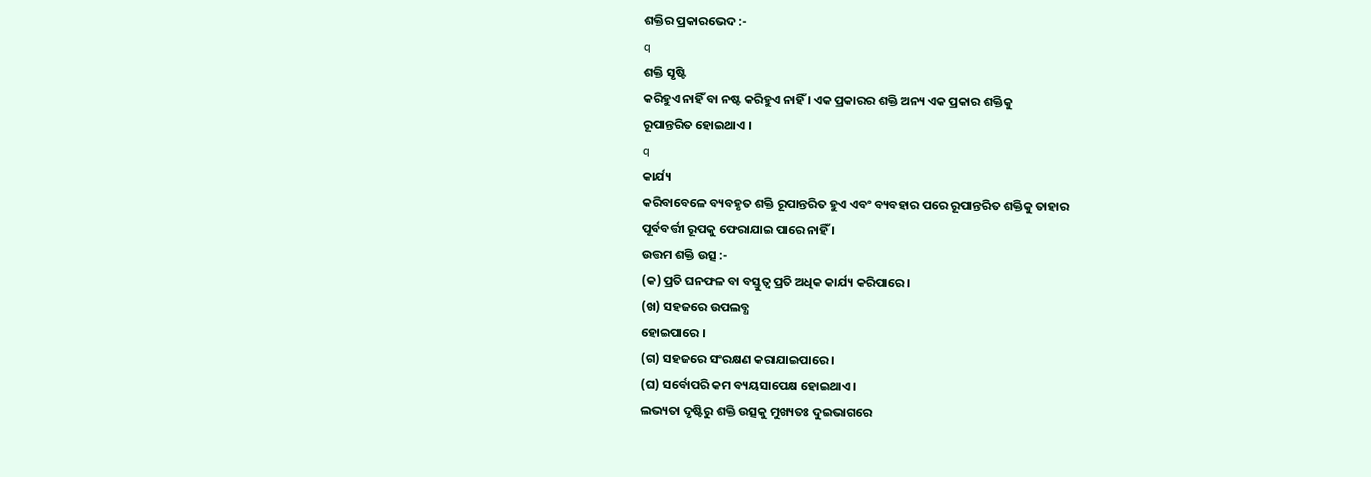ଶକ୍ତିର ପ୍ରକାରଭେଦ :-
q
ଶକ୍ତି ସୃଷ୍ଟି
କରିହୁଏ ନାହିଁ ବା ନଷ୍ଟ କରିହୁଏ ନାହିଁ । ଏକ ପ୍ରକାରର ଶକ୍ତି ଅନ୍ୟ ଏକ ପ୍ରକାର ଶକ୍ତିକୁ
ରୂପାନ୍ତରିତ ହୋଇଥାଏ ।
q
କାର୍ଯ୍ୟ
କରିବାବେଳେ ବ୍ୟବହୃତ ଶକ୍ତି ରୂପାନ୍ତରିତ ହୁଏ ଏବଂ ବ୍ୟବହାର ପରେ ରୂପାନ୍ତରିତ ଶକ୍ତିକୁ ତାହାର
ପୂର୍ବବର୍ତ୍ତୀ ରୂପକୁ ଫେରାଯାଇ ପାରେ ନାହିଁ ।
ଉତ୍ତମ ଶକ୍ତି ଉତ୍ସ :-
(କ) ପ୍ରତି ଘନଫଳ ବା ବସ୍ତୁତ୍ଵ ପ୍ରତି ଅଧିକ କାର୍ଯ୍ୟ କରିପାରେ ।
(ଖ) ସହଜରେ ଉପଲବ୍ଧ
ହୋଇପାରେ ।
(ଗ) ସହଜରେ ସଂରକ୍ଷଣ କରାଯାଇପାରେ ।
(ଘ) ସର୍ବୋପରି କମ ବ୍ୟୟସାପେକ୍ଷ ହୋଇଥାଏ ।
ଲଭ୍ୟତା ଦୃଷ୍ଟିରୁ ଶକ୍ତି ଉତ୍ସକୁ ମୁଖ୍ୟତଃ ଦୁଇଭାଗରେ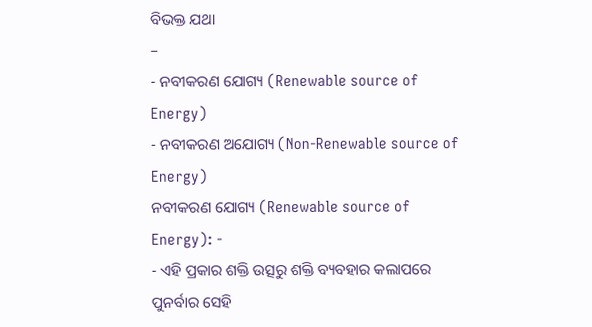ବିଭକ୍ତ ଯଥା
–
- ନବୀକରଣ ଯୋଗ୍ୟ (Renewable source of Energy)
- ନବୀକରଣ ଅଯୋଗ୍ୟ (Non-Renewable source of Energy)
ନବୀକରଣ ଯୋଗ୍ୟ (Renewable source of Energy): -
- ଏହି ପ୍ରକାର ଶକ୍ତି ଉତ୍ସରୁ ଶକ୍ତି ବ୍ୟବହାର କଲାପରେ
ପୁନର୍ବାର ସେହି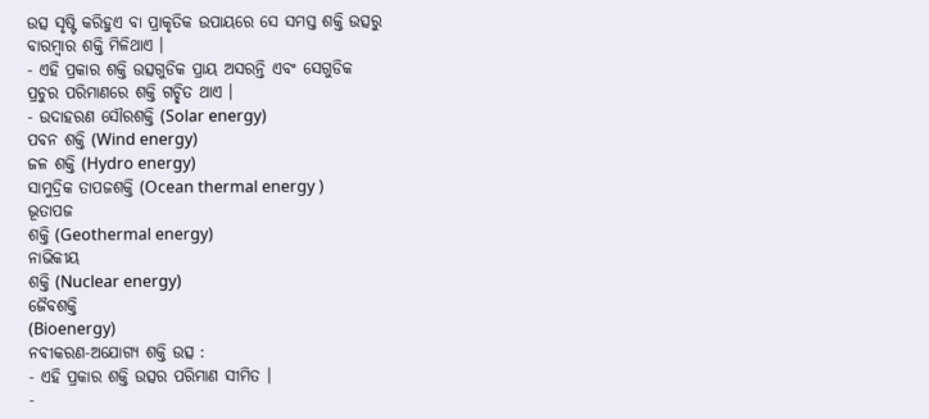ଉତ୍ସ ସୃଷ୍ଟି କରିହୁଏ ବା ପ୍ରାକୃତିକ ଉପାୟରେ ସେ ସମସ୍ତ ଶକ୍ତି ଉତ୍ସରୁ
ବାରମ୍ବାର ଶକ୍ତି ମିଳିଥାଏ ।
- ଏହି ପ୍ରକାର ଶକ୍ତି ଉତ୍ସଗୁଡିକ ପ୍ରାୟ ଅସରନ୍ତି ଏବଂ ସେଗୁଡିକ
ପ୍ରଚୁର ପରିମାଣରେ ଶକ୍ତି ଗଚ୍ଛିତ ଥାଏ ।
- ଉଦାହରଣ ସୌରଶକ୍ତି (Solar energy)
ପବନ ଶକ୍ତି (Wind energy)
ଜଳ ଶକ୍ତି (Hydro energy)
ସାମୁଦ୍ରିକ ତାପଜଶକ୍ତି (Ocean thermal energy )
ଭୂତାପଜ
ଶକ୍ତି (Geothermal energy)
ନାଭିକୀୟ
ଶକ୍ତି (Nuclear energy)
ଜୈବଶକ୍ତି
(Bioenergy)
ନବୀକରଣ-ଅଯୋଗ୍ୟ ଶକ୍ତି ଉତ୍ସ :
- ଏହି ପ୍ରକାର ଶକ୍ତି ଉତ୍ସର ପରିମାଣ ସୀମିତ ।
-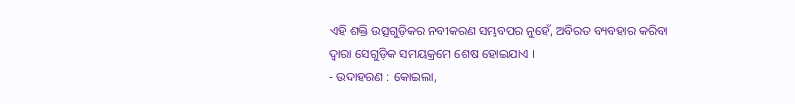ଏହି ଶକ୍ତି ଉତ୍ସଗୁଡ଼ିକର ନବୀକରଣ ସମ୍ଭବପର ନୁହେଁ, ଅବିରତ ବ୍ୟବହାର କରିବା ଦ୍ଵାରା ସେଗୁଡ଼ିକ ସମୟକ୍ରମେ ଶେଷ ହୋଇଯାଏ ।
- ଉଦାହରଣ : କୋଇଲା,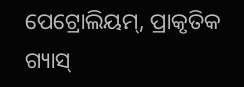ପେଟ୍ରୋଲିୟମ୍, ପ୍ରାକୃତିକ ଗ୍ୟାସ୍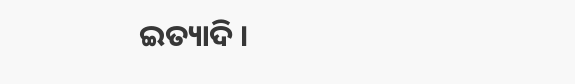ଇତ୍ୟାଦି ।